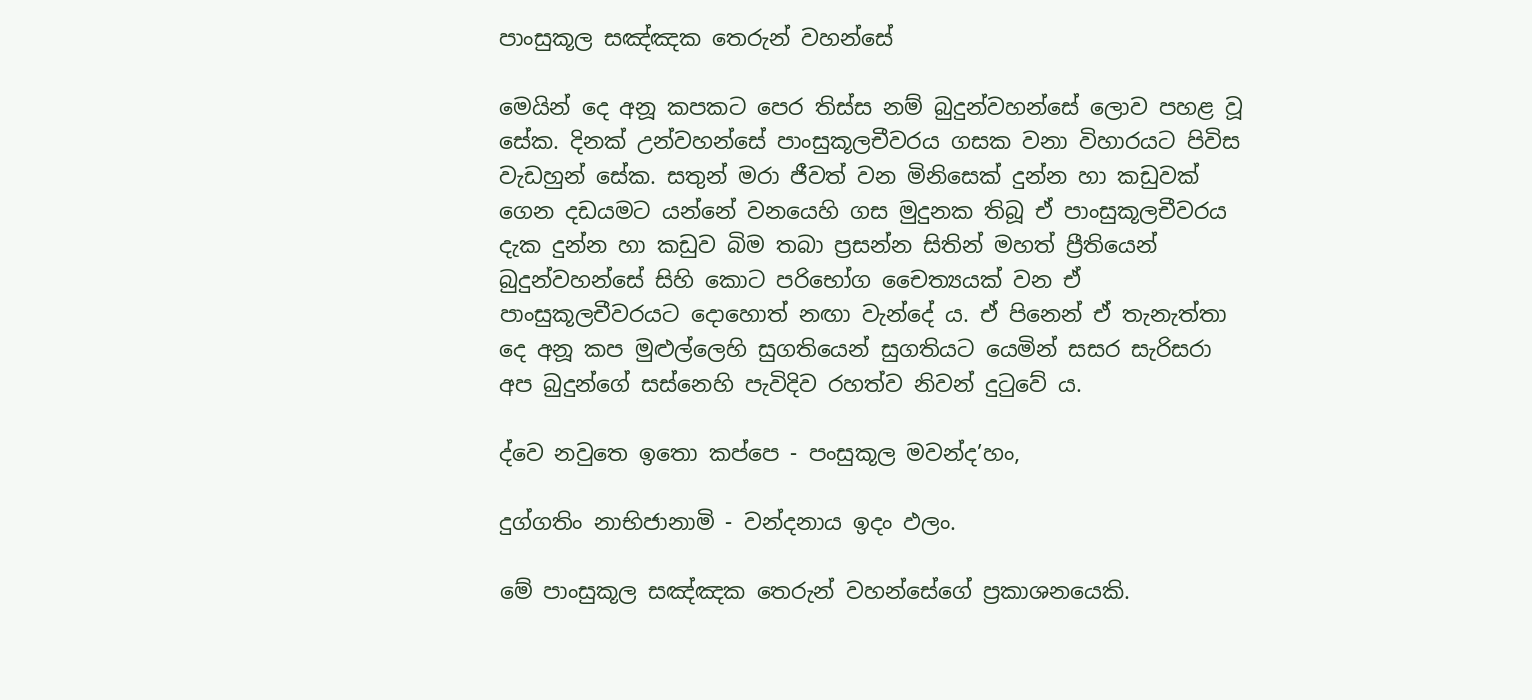පාංසුකූල සඤ්ඤක තෙරුන් වහන්සේ

මෙයින් දෙ අනූ කපකට පෙර තිස්ස නම් බුදුන්වහන්සේ ලොව පහළ වූ සේක. දිනක් උන්වහන්සේ පාංසුකූලචීවරය ගසක වනා විහාරයට පිවිස වැඩහුන් සේක. සතුන් මරා ජීවත් වන මිනිසෙක් දුන්න හා කඩුවක් ගෙන දඩයමට යන්නේ වනයෙහි ගස මුදුනක තිබූ ඒ පාංසුකූලචීවරය දැක දුන්න හා කඩුව බිම තබා ප්‍රසන්න සිතින් මහත් ප්‍රීතියෙන් බුදුන්වහන්සේ සිහි කොට පරිභෝග චෛත්‍යයක් වන ඒ පාංසුකූලචීවරයට දොහොත් නඟා වැන්දේ ය. ඒ පිනෙන් ඒ තැනැත්තා දෙ අනූ කප මුළුල්ලෙහි සුගතියෙන් සුගතියට යෙමින් සසර සැරිසරා අප බුදුන්ගේ සස්නෙහි පැවිදිව රහත්ව නිවන් දුටුවේ ය.

ද්වෙ නවුතෙ ඉතො කප්පෙ - පංසුකූල මවන්ද’හං,

දුග්ගතිං නාභිජානාමි - වන්දනාය ඉදං ඵලං.

මේ පාංසුකූල සඤ්ඤක තෙරුන් වහන්සේගේ ප්‍රකාශනයෙකි.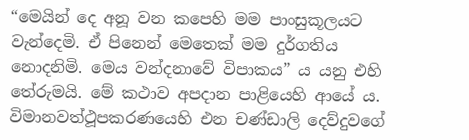“මෙයින් දෙ අනූ වන කපෙහි මම පාංසුකූලයට වැන්දෙමි. ඒ පිනෙන් මෙතෙක් මම දුර්ගතිය නොදනිමි. මෙය වන්දනාවේ විපාකය” ය යනු එහි තේරුමයි. මේ කථාව අපදාන පාළියෙහි ආයේ ය. විමානවත්ථූපකරණයෙහි එන චණ්ඩාලි දෙව්දුවගේ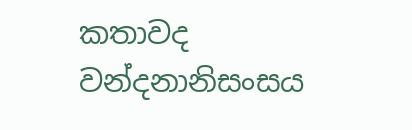කතාවද වන්දනානිසංසය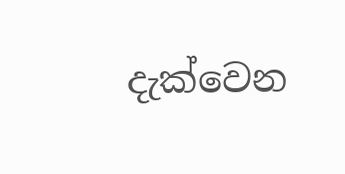දැක්වෙන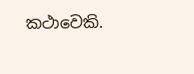කථාවෙකි.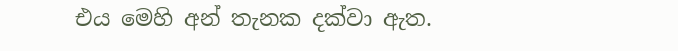එය මෙහි අන් තැනක දක්වා ඇත.